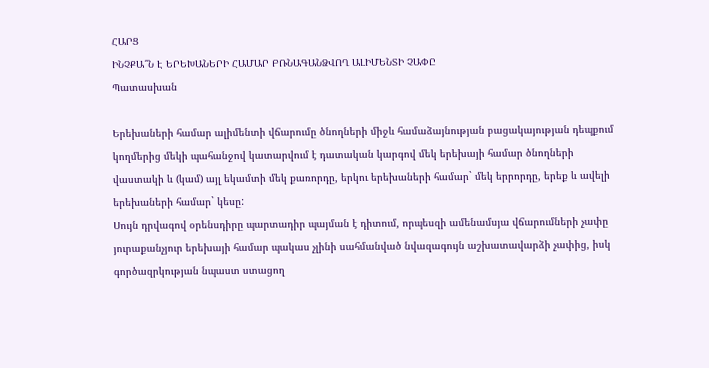ՀԱՐՑ
ԻՆՉՔԱ՞Ն Է ԵՐԵԽԱՆԵՐԻ ՀԱՄԱՐ ԲՌՆԱԳԱՆՁՎՈՂ ԱԼԻՄԵՆՏԻ ՉԱՓԸ
Պատասխան

Երեխաների համար ալիմենտի վճարումը ծնողների միջև համաձայնության բացակայության դեպքում կողմերից մեկի պահանջով կատարվում է դատական կարգով մեկ երեխայի համար ծնողների վաստակի և (կամ) այլ եկամտի մեկ քառորդը, երկու երեխաների համար` մեկ երրորդը, երեք և ավելի երեխաների համար` կեսը:
Սույն դրվագով օրենսդիրը պարտադիր պայման է դիտում, որպեսզի ամենամսյա վճարումների չափը յուրաքանչյուր երեխայի համար պակաս չլինի սահմանված նվազագույն աշխատավարձի չափից, իսկ գործազրկության նպաստ ստացող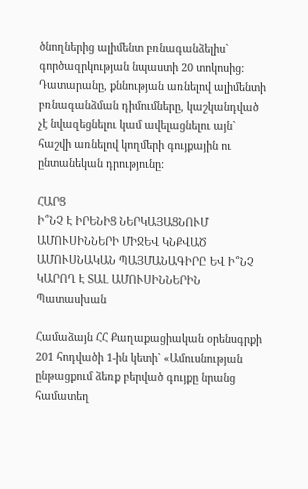ծնողներից ալիմենտ բռնագանձելիս` գործազրկության նպաստի 20 տոկոսից:
Դատարանը, քննության առնելով ալիմենտի բռնագանձման դիմումները, կաշկանդված չէ նվազեցնելու կամ ավելացնելու այն` հաշվի առնելով կողմերի գույքային ու ընտանեկան դրությունը:

ՀԱՐՑ
Ի՞ՆՉ Է ԻՐԵՆԻՑ ՆԵՐԿԱՅԱՑՆՈՒՄ ԱՄՈՒՍԻՆՆԵՐԻ ՄԻՋԵՎ ԿՆՔՎԱԾ ԱՄՈՒՍՆԱԿԱՆ ՊԱՅՄԱՆԱԳԻՐԸ ԵՎ Ի՞ՆՉ ԿԱՐՈՂ Է ՏԱԼ ԱՄՈՒՍԻՆՆԵՐԻՆ
Պատասխան

Համաձայն ՀՀ Քաղաքացիական օրենսգրքի 201 հոդվածի 1-ին կետի` «Ամուսնության ընթացքում ձեռք բերված գույքը նրանց համատեղ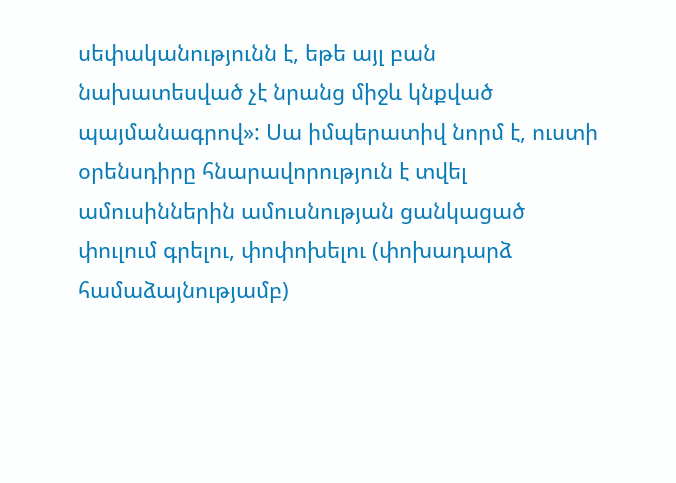սեփականությունն է, եթե այլ բան նախատեսված չէ նրանց միջև կնքված պայմանագրով»: Սա իմպերատիվ նորմ է, ուստի օրենսդիրը հնարավորություն է տվել ամուսիններին ամուսնության ցանկացած փուլում գրելու, փոփոխելու (փոխադարձ համաձայնությամբ)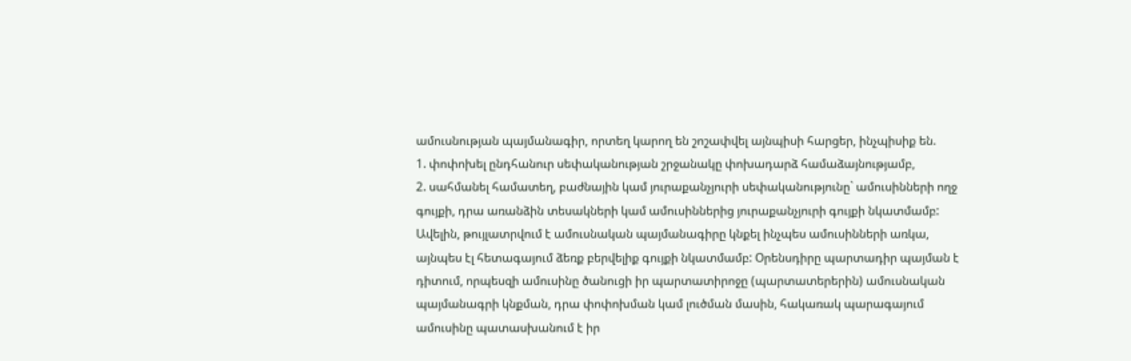ամուսնության պայմանագիր, որտեղ կարող են շոշափվել այնպիսի հարցեր, ինչպիսիք են.
1. փոփոխել ընդհանուր սեփականության շրջանակը փոխադարձ համաձայնությամբ,
2. սահմանել համատեղ, բաժնային կամ յուրաքանչյուրի սեփականությունը` ամուսինների ողջ գույքի, դրա առանձին տեսակների կամ ամուսիններից յուրաքանչյուրի գույքի նկատմամբ: Ավելին, թույլատրվում է ամուսնական պայմանագիրը կնքել ինչպես ամուսինների առկա, այնպես էլ հետագայում ձեռք բերվելիք գույքի նկատմամբ: Օրենսդիրը պարտադիր պայման է դիտում, որպեսզի ամուսինը ծանուցի իր պարտատիրոջը (պարտատերերին) ամուսնական պայմանագրի կնքման, դրա փոփոխման կամ լուծման մասին, հակառակ պարագայում ամուսինը պատասխանում է իր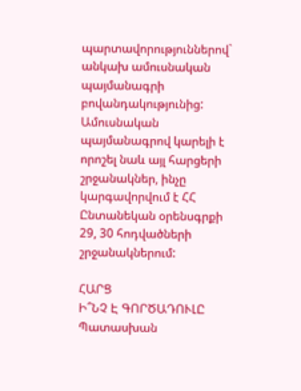պարտավորություններով` անկախ ամուսնական պայմանագրի բովանդակությունից:
Ամուսնական պայմանագրով կարելի է որոշել նաև այլ հարցերի շրջանակներ, ինչը կարգավորվում է ՀՀ Ընտանեկան օրենսգրքի 29, 30 հոդվածների շրջանակներում:

ՀԱՐՑ
Ի՞ՆՉ Է ԳՈՐԾԱԴՈՒԼԸ
Պատասխան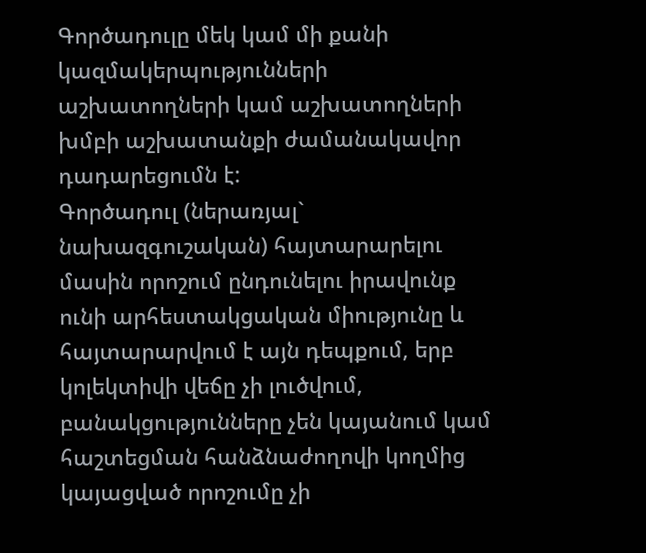Գործադուլը մեկ կամ մի քանի կազմակերպությունների աշխատողների կամ աշխատողների խմբի աշխատանքի ժամանակավոր դադարեցումն է:
Գործադուլ (ներառյալ` նախազգուշական) հայտարարելու մասին որոշում ընդունելու իրավունք ունի արհեստակցական միությունը և հայտարարվում է այն դեպքում, երբ կոլեկտիվի վեճը չի լուծվում, բանակցությունները չեն կայանում կամ հաշտեցման հանձնաժողովի կողմից կայացված որոշումը չի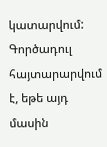կատարվում: Գործադուլ հայտարարվում է, եթե այդ մասին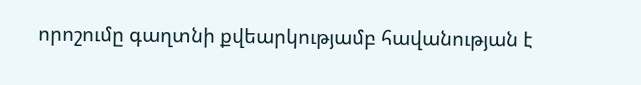որոշումը գաղտնի քվեարկությամբ հավանության է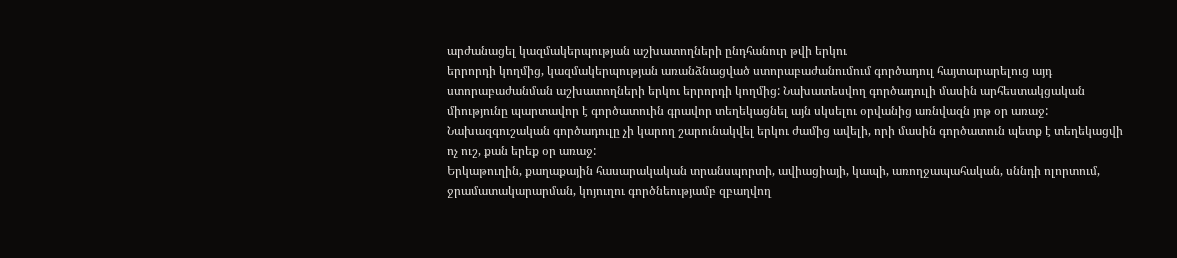արժանացել կազմակերպության աշխատողների ընդհանուր թվի երկու
երրորդի կողմից, կազմակերպության առանձնացված ստորաբաժանումում գործադուլ հայտարարելուց այդ ստորաբաժանման աշխատողների երկու երրորդի կողմից: Նախատեսվող գործադուլի մասին արհեստակցական միությունը պարտավոր է գործատուին գրավոր տեղեկացնել այն սկսելու օրվանից առնվազն յոթ օր առաջ: Նախազգուշական գործադուլը չի կարող շարունակվել երկու ժամից ավելի, որի մասին գործատուն պետք է տեղեկացվի ոչ ուշ, քան երեք օր առաջ:
Երկաթուղին, քաղաքային հասարակական տրանսպորտի, ավիացիայի, կապի, առողջապահական, սննդի ոլորտում, ջրամատակարարման, կոյուղու գործնեությամբ զբաղվող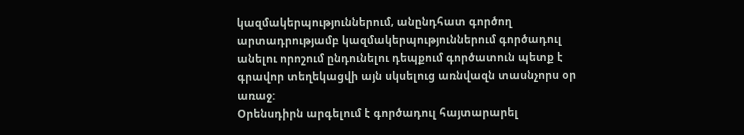կազմակերպություններում, անընդհատ գործող արտադրությամբ կազմակերպություններում գործադուլ անելու որոշում ընդունելու դեպքում գործատուն պետք է գրավոր տեղեկացվի այն սկսելուց առնվազն տասնչորս օր առաջ:
Օրենսդիրն արգելում է գործադուլ հայտարարել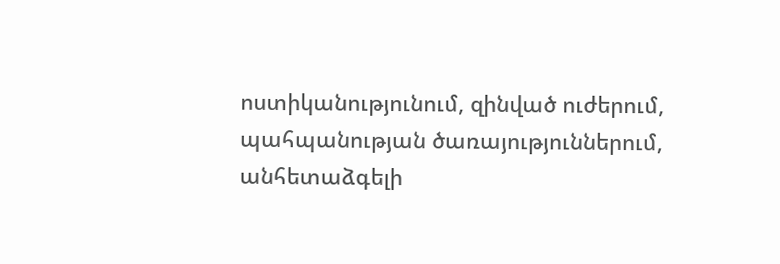ոստիկանությունում, զինված ուժերում, պահպանության ծառայություններում, անհետաձգելի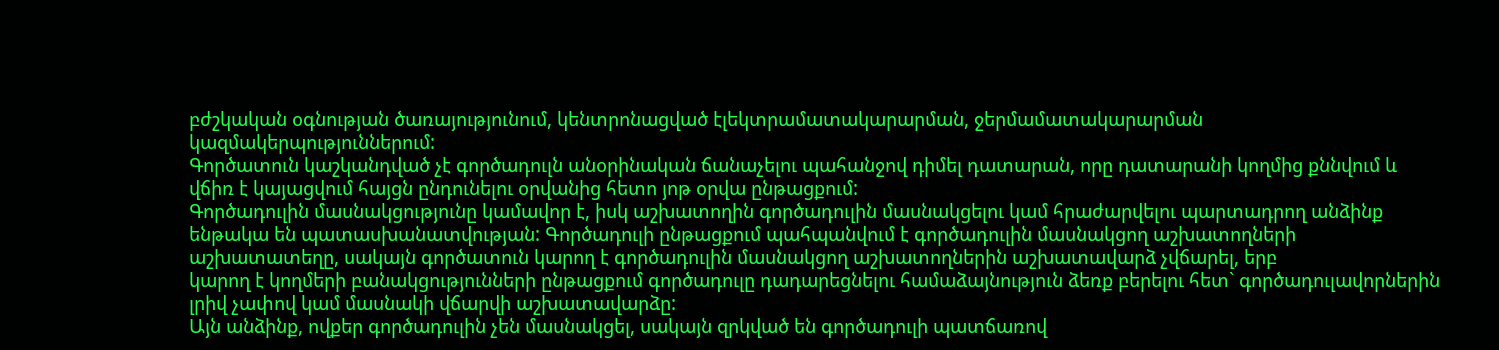բժշկական օգնության ծառայությունում, կենտրոնացված էլեկտրամատակարարման, ջերմամատակարարման կազմակերպություններում:
Գործատուն կաշկանդված չէ գործադուլն անօրինական ճանաչելու պահանջով դիմել դատարան, որը դատարանի կողմից քննվում և վճիռ է կայացվում հայցն ընդունելու օրվանից հետո յոթ օրվա ընթացքում:
Գործադուլին մասնակցությունը կամավոր է, իսկ աշխատողին գործադուլին մասնակցելու կամ հրաժարվելու պարտադրող անձինք ենթակա են պատասխանատվության: Գործադուլի ընթացքում պահպանվում է գործադուլին մասնակցող աշխատողների աշխատատեղը, սակայն գործատուն կարող է գործադուլին մասնակցող աշխատողներին աշխատավարձ չվճարել, երբ
կարող է կողմերի բանակցությունների ընթացքում գործադուլը դադարեցնելու համաձայնություն ձեռք բերելու հետ` գործադուլավորներին լրիվ չափով կամ մասնակի վճարվի աշխատավարձը:
Այն անձինք, ովքեր գործադուլին չեն մասնակցել, սակայն զրկված են գործադուլի պատճառով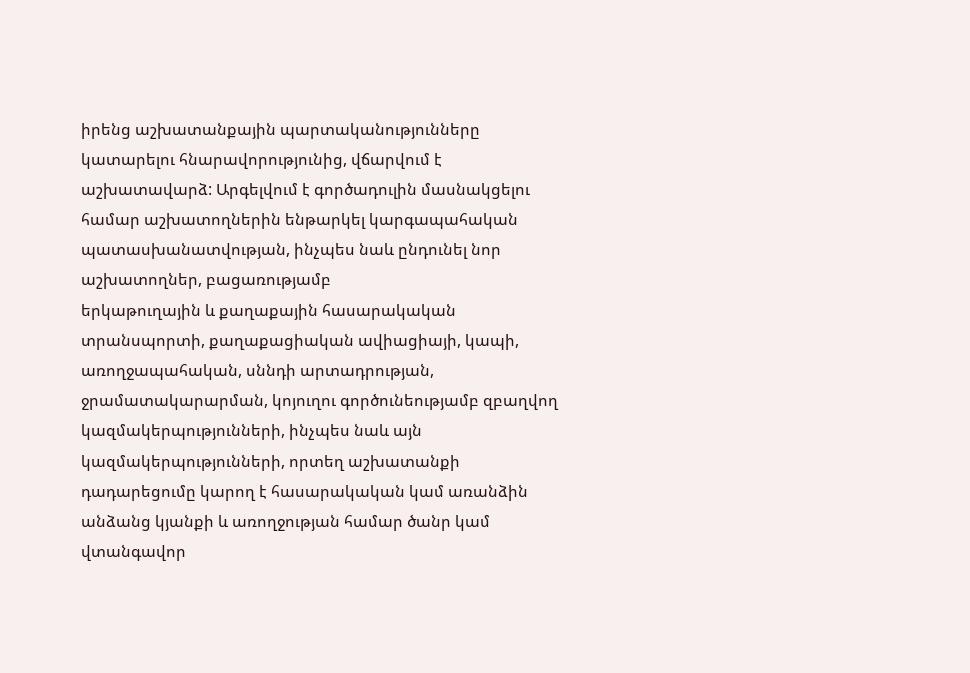իրենց աշխատանքային պարտականությունները կատարելու հնարավորությունից, վճարվում է աշխատավարձ: Արգելվում է գործադուլին մասնակցելու համար աշխատողներին ենթարկել կարգապահական պատասխանատվության, ինչպես նաև ընդունել նոր աշխատողներ, բացառությամբ
երկաթուղային և քաղաքային հասարակական տրանսպորտի, քաղաքացիական ավիացիայի, կապի, առողջապահական, սննդի արտադրության, ջրամատակարարման, կոյուղու գործունեությամբ զբաղվող կազմակերպությունների, ինչպես նաև այն կազմակերպությունների, որտեղ աշխատանքի դադարեցումը կարող է հասարակական կամ առանձին անձանց կյանքի և առողջության համար ծանր կամ վտանգավոր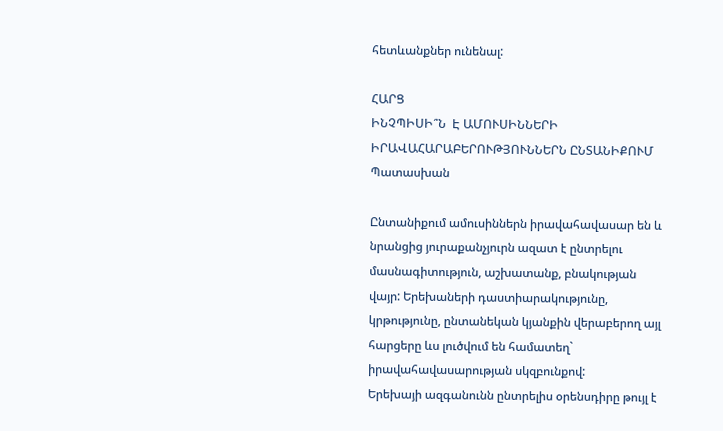հետևանքներ ունենալ:

ՀԱՐՑ
ԻՆՉՊԻՍԻ՞Ն  Է ԱՄՈՒՍԻՆՆԵՐԻ ԻՐԱՎԱՀԱՐԱԲԵՐՈՒԹՅՈՒՆՆԵՐՆ ԸՆՏԱՆԻՔՈՒՄ
Պատասխան

Ընտանիքում ամուսիններն իրավահավասար են և նրանցից յուրաքանչյուրն ազատ է ընտրելու մասնագիտություն, աշխատանք, բնակության վայր: Երեխաների դաստիարակությունը, կրթությունը, ընտանեկան կյանքին վերաբերող այլ հարցերը ևս լուծվում են համատեղ` իրավահավասարության սկզբունքով:
Երեխայի ազգանունն ընտրելիս օրենսդիրը թույլ է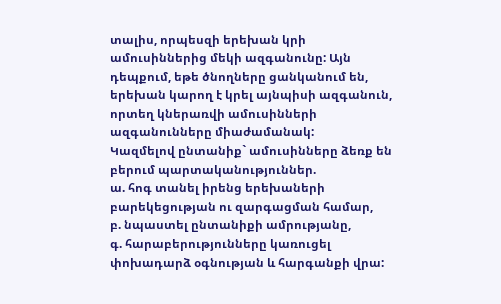տալիս, որպեսզի երեխան կրի ամուսիններից մեկի ազգանունը: Այն դեպքում, եթե ծնողները ցանկանում են, երեխան կարող է կրել այնպիսի ազգանուն, որտեղ կներառվի ամուսինների ազգանունները միաժամանակ:
Կազմելով ընտանիք` ամուսինները ձեռք են բերում պարտականություններ.
ա. հոգ տանել իրենց երեխաների բարեկեցության ու զարգացման համար,
բ. նպաստել ընտանիքի ամրությանը,
գ. հարաբերությունները կառուցել փոխադարձ օգնության և հարգանքի վրա: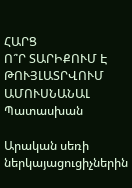ՀԱՐՑ
Ո՞Ր ՏԱՐԻՔՈՒՄ Է ԹՈՒՅԼԱՏՐՎՈՒՄ ԱՄՈՒՍՆԱՆԱԼ
Պատասխան

Արական սեռի ներկայացուցիչներին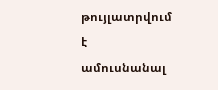թույլատրվում է ամուսնանալ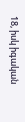18, իսկ իգական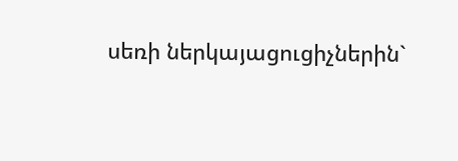սեռի ներկայացուցիչներին`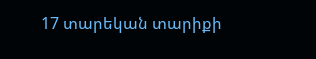17 տարեկան տարիքի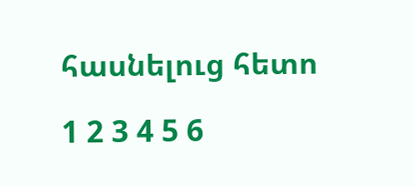հասնելուց հետո

1 2 3 4 5 6